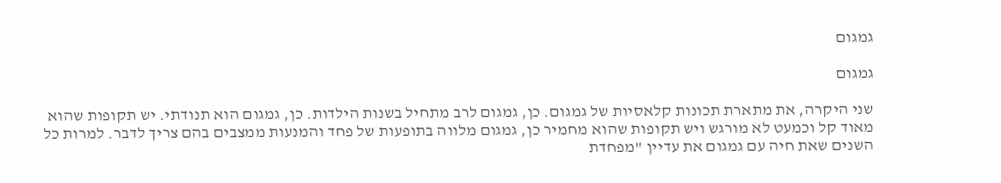גמגום

גמגום

שני היקרה, את מתארת תכונות קלאסיות של גמגום. כן, גמגום לרב מתחיל בשנות הילדות. כן, גמגום הוא תנודתי. יש תקופות שהוא מאוד קל וכמעט לא מורגש ויש תקופות שהוא מחמיר כן, גמגום מלווה בתופעות של פחד והמנעות ממצבים בהם צריך לדבר. למרות כל השנים שאת חיה עם גמגום את עדיין "מפחדת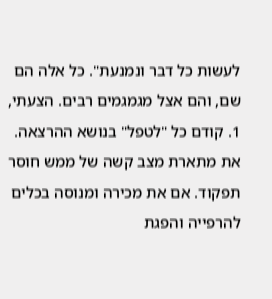לעשות כל דבר ונמנעת". כל אלה הם שם, והם אצל מגמגמים רבים. הצעתי, 1. קודם כל "לטפל" בנושא ההרצאה. את מתארת מצב קשה של ממש חוסר תפקוד. אם את מכירה ומנוסה בכלים להרפייה והפגת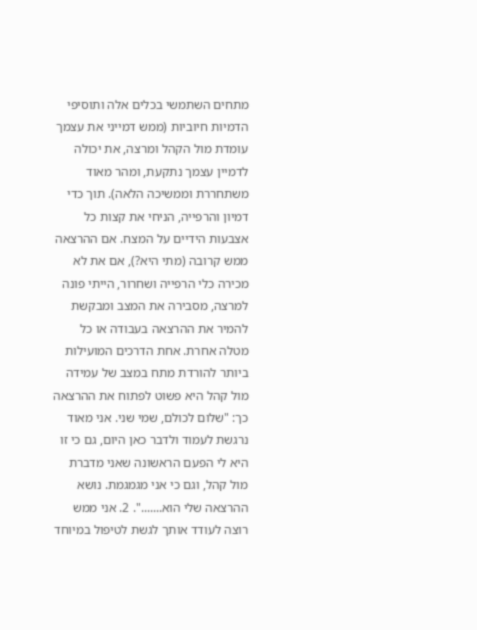מתחים השתמשי בכלים אלה ותוסיפי הדמיות חיוביות (ממש דמייני את עצמך עומדת מול הקהל ומרצה, את יכולה לדמיין עצמך נתקעת, ומהר מאוד משתחררת וממשיכה הלאה). תוך כדי דמיון והרפייה, הניחי את קצות כל אצבעות הידיים על המצח. אם ההרצאה ממש קרובה (מתי היא?), אם את לא מכירה כלי הרפייה ושחרור, הייתי פונה למרצה, מסבירה את המצב ומבקשת להמיר את ההרצאה בעבודה או כל מטלה אחרת. אחת הדרכים המועילות ביותר להורדת מתח במצב של עמידה מול קהל היא פשוט לפתוח את ההרצאה כך: "שלום לכולם, שמי שני. אני מאוד נרגשת לעמוד ולדבר כאן היום, גם כי זו היא לי הפעם הראשונה שאני מדברת מול קהל, וגם כי אני מגמגמת. נושא ההרצאה שלי הוא.......". 2. אני ממש רוצה לעודד אותך לגשת לטיפול במיוחד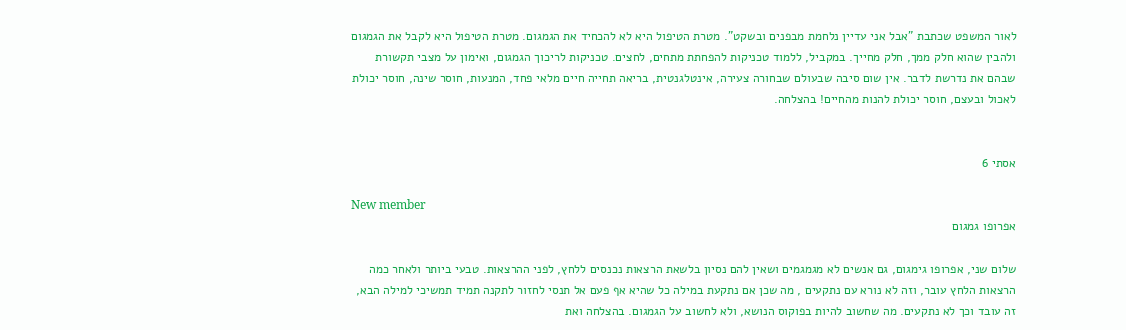לאור המשפט שכתבת "אבל אני עדיין נלחמת מבפנים ובשקט". מטרת הטיפול היא לא להכחיד את הגמגום. מטרת הטיפול היא לקבל את הגמגום ולהבין שהוא חלק ממך, חלק מחייך. במקביל, ללמוד טכניקות להפחתת מתחים, לחצים. טכניקות לריכוך הגמגום, ואימון על מצבי תקשורת שבהם את נדרשת לדבר. אין שום סיבה שבעולם שבחורה צעירה, אינטלגנטית, בריאה תחייה חיים מלאי פחד, המנעות, חוסר שינה, חוסר יכולת לאכול ובעצם, חוסר יכולת להנות מהחיים! בהצלחה.


אסתי 6

New member
אפרופו גמגום

שלום שני, אפרופו גימגום, גם אנשים לא מגמגמים ושאין להם נסיון בלשאת הרצאות נכנסים ללחץ, לפני ההרצאות. טבעי ביותר ולאחר כמה הרצאות הלחץ עובר, וזה לא נורא עם נתקעים , מה שכן אם נתקעת במילה כל שהיא אף פעם אל תנסי לחזור לתקנה תמיד תמשיכי למילה הבא, זה עובד וכך לא נתקעים. מה שחשוב להיות בפוקוס הנושא, ולא לחשוב על הגמגום. בהצלחה ואת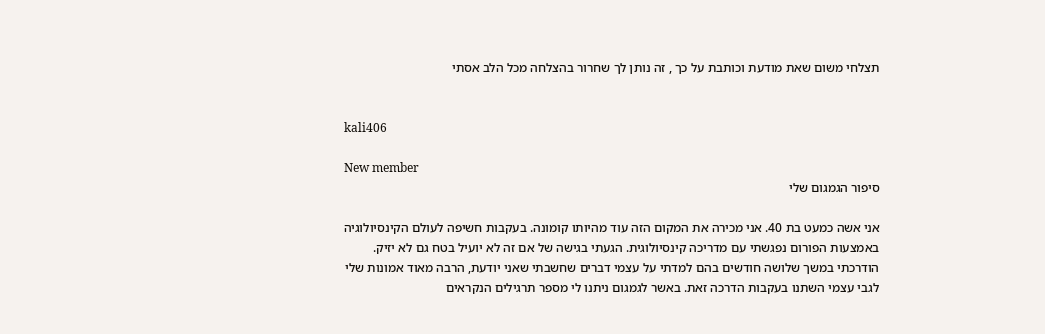תצלחי משום שאת מודעת וכותבת על כך , זה נותן לך שחרור בהצלחה מכל הלב אסתי


kali406

New member
סיפור הגמגום שלי

אני אשה כמעט בת 40. אני מכירה את המקום הזה עוד מהיותו קומונה. בעקבות חשיפה לעולם הקינסיולוגיה באמצעות הפורום נפגשתי עם מדריכה קינסיולוגית. הגעתי בגישה של אם זה לא יועיל בטח גם לא יזיק. הודרכתי במשך שלושה חודשים בהם למדתי על עצמי דברים שחשבתי שאני יודעת, הרבה מאוד אמונות שלי לגבי עצמי השתנו בעקבות הדרכה זאת. באשר לגמגום ניתנו לי מספר תרגילים הנקראים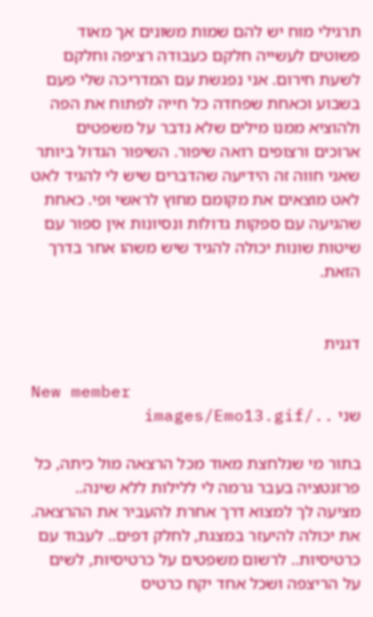תרגילי מוח יש להם שמות משונים אך מאוד פשוטים לעשייה חלקם כעבודה רציפה וחלקם לשעת חירום. אני נפגשת עם המדריכה שלי פעם בשבוע וכאחת שפחדה כל חייה לפתוח את הפה ולהוציא ממנו מילים שלא נדבר על משפטים ארוכים ורצופים רואה שיפור. השיפור הגדול ביותר שאני חווה זה הידיעה שהדברים שיש לי להגיד לאט לאט מוצאים את מקומם מחוץ לראשי ופי. כאחת שהגיעה עם ספקות גדולות ונסיונות אין ספור עם שיטות שונות יכולה להגיד שיש משהו אחר בדרך הזאת.


דגנית

New member
שני ../images/Emo13.gif

בתור מי שנלחצת מאוד מכל הרצאה מול כיתה, כל פרזנטציה בעבר גרמה לי ללילות ללא שינה.. מציעה לך למצוא דרך אחרת להעביר את ההרצאה. את יכולה להיעזר במצגת, לחלק דפים.. לעבוד עם כרטיסיות.. לרשום משפטים על כרטיסיות, לשים על הריצפה ושכל אחד יקח כרטיס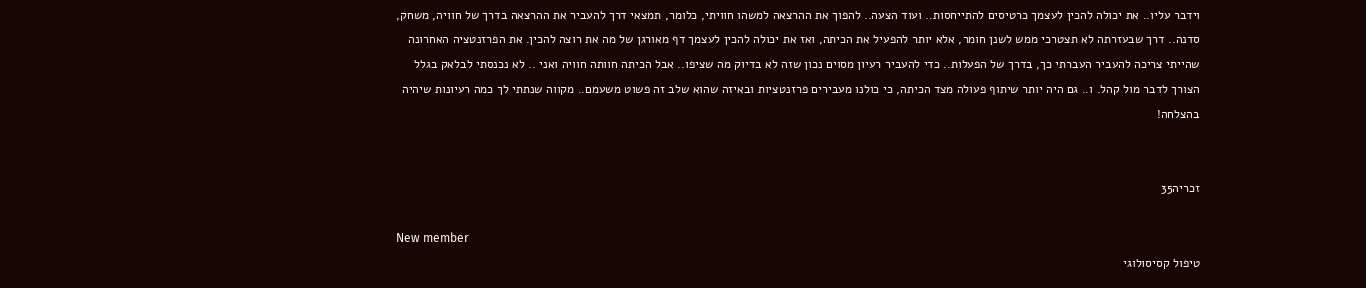וידבר עליו.. את יכולה להכין לעצמך כרטיסים להתייחסות.. ועוד הצעה.. להפוך את ההרצאה למשהו חוויתי, כלומר, תמצאי דרך להעביר את ההרצאה בדרך של חוויה, משחק, סדנה.. דרך שבעזרתה לא תצטרכי ממש לשנן חומר, אלא יותר להפעיל את הכיתה, ואז את יכולה להכין לעצמך דף מאורגן של מה את רוצה להכין. את הפרזנטציה האחרונה שהייתי צריכה להעביר העברתי כך, בדרך של הפעלות.. כדי להעביר רעיון מסוים נכון שזה לא בדיוק מה שציפו.. אבל הכיתה חוותה חוויה ואני .. לא נכנסתי לבלאק בגלל הצורך לדבר מול קהל. ו.. גם היה יותר שיתוף פעולה מצד הכיתה, כי כולנו מעבירים פרזנטציות ובאיזה שהוא שלב זה פשוט משעמם.. מקווה שנתתי לך כמה רעיונות שיהיה בהצלחה!


זכריה35

New member
טיפול קסיסולוגי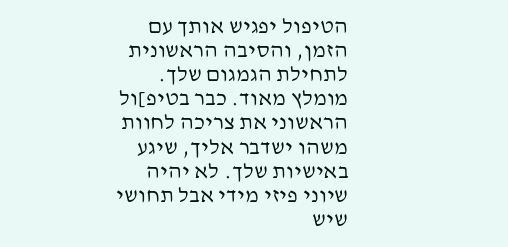הטיפול יפגיש אותך עם הזמן, והסיבה הראשונית לתחילת הגמגום שלך. מומלץ מאוד. כבר בטיפ]ול הראשוני את צריכה לחוות משהו ישדבר אליך, שיגע באישיות שלך. לא יהיה שיוני פיזי מידי אבל תחושי שיש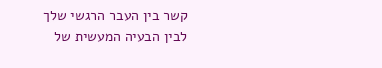קשר בין העבר הרגשי שלך לבין הבעיה המעשית של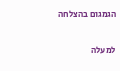הגמגום בהצלחה

למעלה